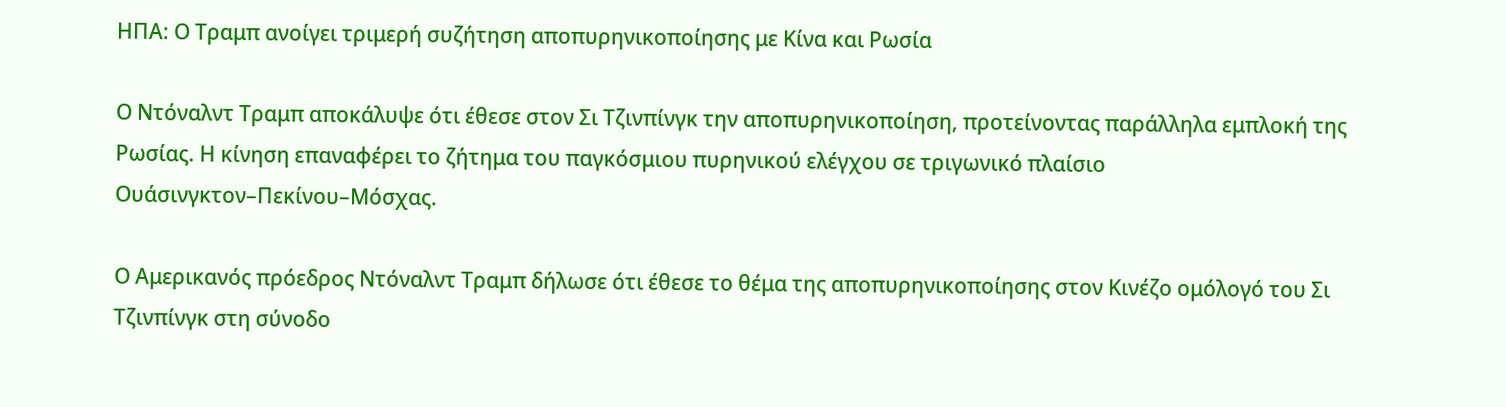ΗΠΑ: Ο Τραμπ ανοίγει τριμερή συζήτηση αποπυρηνικοποίησης με Κίνα και Ρωσία

Ο Ντόναλντ Τραμπ αποκάλυψε ότι έθεσε στον Σι Τζινπίνγκ την αποπυρηνικοποίηση, προτείνοντας παράλληλα εμπλοκή της Ρωσίας. Η κίνηση επαναφέρει το ζήτημα του παγκόσμιου πυρηνικού ελέγχου σε τριγωνικό πλαίσιο Ουάσινγκτον–Πεκίνου–Μόσχας.

Ο Αμερικανός πρόεδρος Ντόναλντ Τραμπ δήλωσε ότι έθεσε το θέμα της αποπυρηνικοποίησης στον Κινέζο ομόλογό του Σι Τζινπίνγκ στη σύνοδο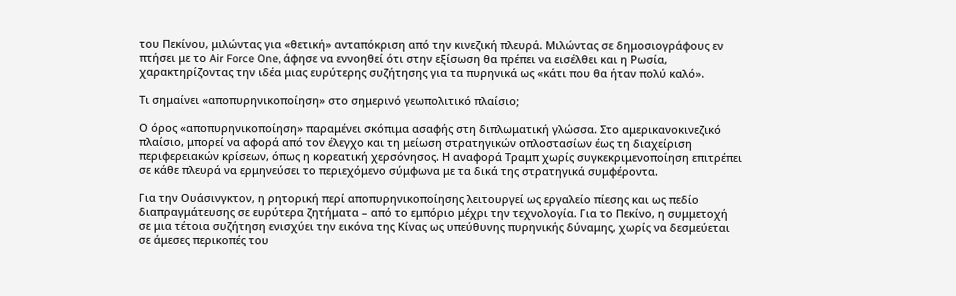του Πεκίνου, μιλώντας για «θετική» ανταπόκριση από την κινεζική πλευρά. Μιλώντας σε δημοσιογράφους εν πτήσει με το Air Force One, άφησε να εννοηθεί ότι στην εξίσωση θα πρέπει να εισέλθει και η Ρωσία, χαρακτηρίζοντας την ιδέα μιας ευρύτερης συζήτησης για τα πυρηνικά ως «κάτι που θα ήταν πολύ καλό».

Τι σημαίνει «αποπυρηνικοποίηση» στο σημερινό γεωπολιτικό πλαίσιο;

Ο όρος «αποπυρηνικοποίηση» παραμένει σκόπιμα ασαφής στη διπλωματική γλώσσα. Στο αμερικανοκινεζικό πλαίσιο, μπορεί να αφορά από τον έλεγχο και τη μείωση στρατηγικών οπλοστασίων έως τη διαχείριση περιφερειακών κρίσεων, όπως η κορεατική χερσόνησος. Η αναφορά Τραμπ χωρίς συγκεκριμενοποίηση επιτρέπει σε κάθε πλευρά να ερμηνεύσει το περιεχόμενο σύμφωνα με τα δικά της στρατηγικά συμφέροντα.

Για την Ουάσινγκτον, η ρητορική περί αποπυρηνικοποίησης λειτουργεί ως εργαλείο πίεσης και ως πεδίο διαπραγμάτευσης σε ευρύτερα ζητήματα – από το εμπόριο μέχρι την τεχνολογία. Για το Πεκίνο, η συμμετοχή σε μια τέτοια συζήτηση ενισχύει την εικόνα της Κίνας ως υπεύθυνης πυρηνικής δύναμης, χωρίς να δεσμεύεται σε άμεσες περικοπές του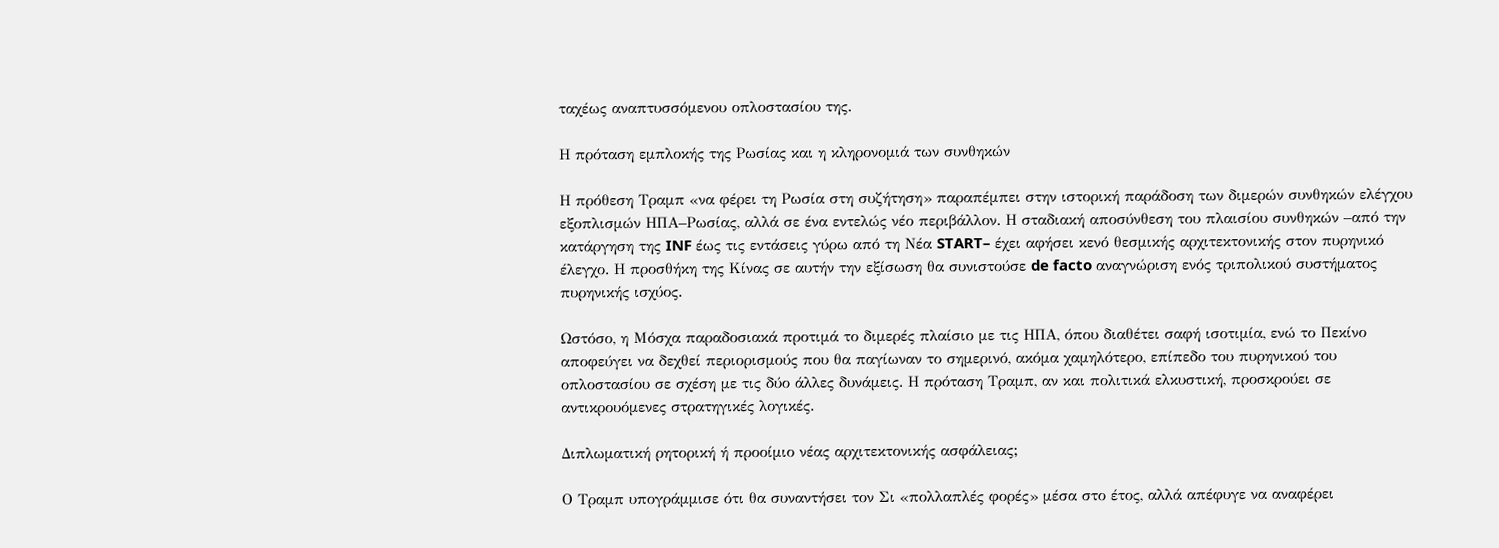ταχέως αναπτυσσόμενου οπλοστασίου της.

Η πρόταση εμπλοκής της Ρωσίας και η κληρονομιά των συνθηκών

Η πρόθεση Τραμπ «να φέρει τη Ρωσία στη συζήτηση» παραπέμπει στην ιστορική παράδοση των διμερών συνθηκών ελέγχου εξοπλισμών ΗΠΑ–Ρωσίας, αλλά σε ένα εντελώς νέο περιβάλλον. Η σταδιακή αποσύνθεση του πλαισίου συνθηκών –από την κατάργηση της INF έως τις εντάσεις γύρω από τη Νέα START– έχει αφήσει κενό θεσμικής αρχιτεκτονικής στον πυρηνικό έλεγχο. Η προσθήκη της Κίνας σε αυτήν την εξίσωση θα συνιστούσε de facto αναγνώριση ενός τριπολικού συστήματος πυρηνικής ισχύος.

Ωστόσο, η Μόσχα παραδοσιακά προτιμά το διμερές πλαίσιο με τις ΗΠΑ, όπου διαθέτει σαφή ισοτιμία, ενώ το Πεκίνο αποφεύγει να δεχθεί περιορισμούς που θα παγίωναν το σημερινό, ακόμα χαμηλότερο, επίπεδο του πυρηνικού του οπλοστασίου σε σχέση με τις δύο άλλες δυνάμεις. Η πρόταση Τραμπ, αν και πολιτικά ελκυστική, προσκρούει σε αντικρουόμενες στρατηγικές λογικές.

Διπλωματική ρητορική ή προοίμιο νέας αρχιτεκτονικής ασφάλειας;

Ο Τραμπ υπογράμμισε ότι θα συναντήσει τον Σι «πολλαπλές φορές» μέσα στο έτος, αλλά απέφυγε να αναφέρει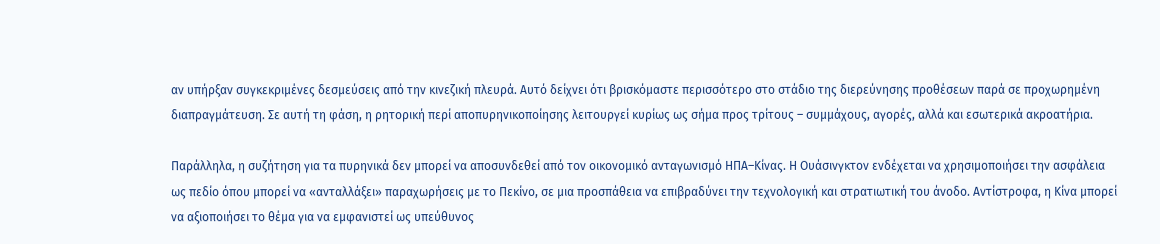αν υπήρξαν συγκεκριμένες δεσμεύσεις από την κινεζική πλευρά. Αυτό δείχνει ότι βρισκόμαστε περισσότερο στο στάδιο της διερεύνησης προθέσεων παρά σε προχωρημένη διαπραγμάτευση. Σε αυτή τη φάση, η ρητορική περί αποπυρηνικοποίησης λειτουργεί κυρίως ως σήμα προς τρίτους – συμμάχους, αγορές, αλλά και εσωτερικά ακροατήρια.

Παράλληλα, η συζήτηση για τα πυρηνικά δεν μπορεί να αποσυνδεθεί από τον οικονομικό ανταγωνισμό ΗΠΑ–Κίνας. Η Ουάσινγκτον ενδέχεται να χρησιμοποιήσει την ασφάλεια ως πεδίο όπου μπορεί να «ανταλλάξει» παραχωρήσεις με το Πεκίνο, σε μια προσπάθεια να επιβραδύνει την τεχνολογική και στρατιωτική του άνοδο. Αντίστροφα, η Κίνα μπορεί να αξιοποιήσει το θέμα για να εμφανιστεί ως υπεύθυνος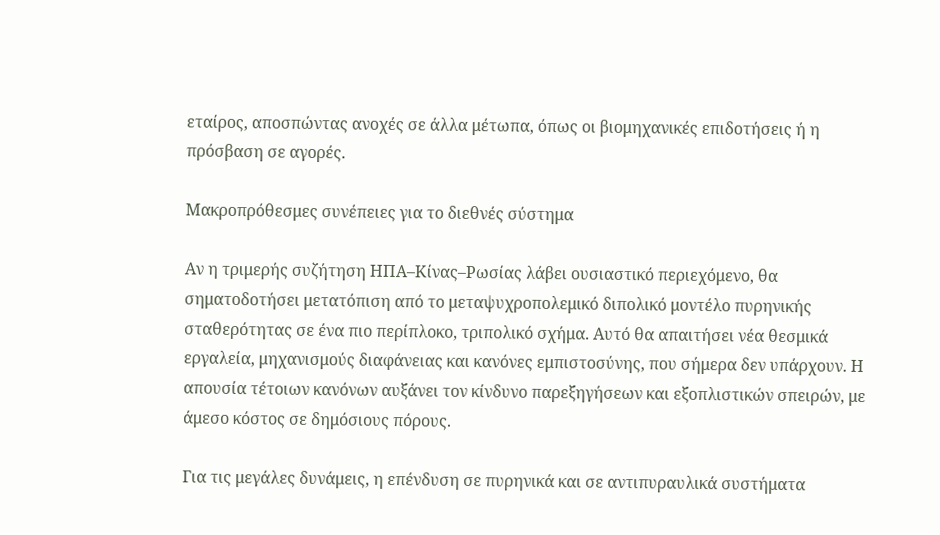εταίρος, αποσπώντας ανοχές σε άλλα μέτωπα, όπως οι βιομηχανικές επιδοτήσεις ή η πρόσβαση σε αγορές.

Μακροπρόθεσμες συνέπειες για το διεθνές σύστημα

Αν η τριμερής συζήτηση ΗΠΑ–Κίνας–Ρωσίας λάβει ουσιαστικό περιεχόμενο, θα σηματοδοτήσει μετατόπιση από το μεταψυχροπολεμικό διπολικό μοντέλο πυρηνικής σταθερότητας σε ένα πιο περίπλοκο, τριπολικό σχήμα. Αυτό θα απαιτήσει νέα θεσμικά εργαλεία, μηχανισμούς διαφάνειας και κανόνες εμπιστοσύνης, που σήμερα δεν υπάρχουν. Η απουσία τέτοιων κανόνων αυξάνει τον κίνδυνο παρεξηγήσεων και εξοπλιστικών σπειρών, με άμεσο κόστος σε δημόσιους πόρους.

Για τις μεγάλες δυνάμεις, η επένδυση σε πυρηνικά και σε αντιπυραυλικά συστήματα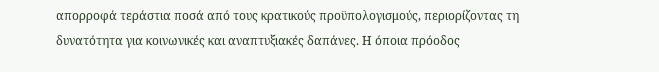απορροφά τεράστια ποσά από τους κρατικούς προϋπολογισμούς, περιορίζοντας τη δυνατότητα για κοινωνικές και αναπτυξιακές δαπάνες. Η όποια πρόοδος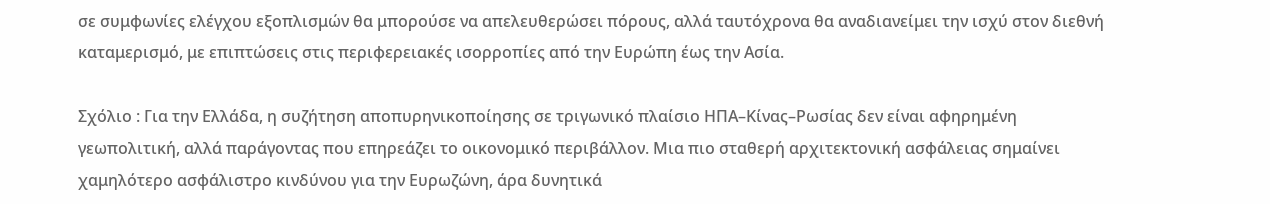σε συμφωνίες ελέγχου εξοπλισμών θα μπορούσε να απελευθερώσει πόρους, αλλά ταυτόχρονα θα αναδιανείμει την ισχύ στον διεθνή καταμερισμό, με επιπτώσεις στις περιφερειακές ισορροπίες από την Ευρώπη έως την Ασία.

Σχόλιο : Για την Ελλάδα, η συζήτηση αποπυρηνικοποίησης σε τριγωνικό πλαίσιο ΗΠΑ–Κίνας–Ρωσίας δεν είναι αφηρημένη γεωπολιτική, αλλά παράγοντας που επηρεάζει το οικονομικό περιβάλλον. Μια πιο σταθερή αρχιτεκτονική ασφάλειας σημαίνει χαμηλότερο ασφάλιστρο κινδύνου για την Ευρωζώνη, άρα δυνητικά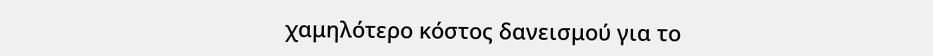χαμηλότερο κόστος δανεισμού για το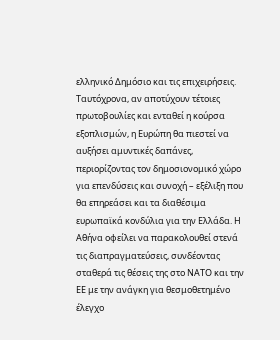ελληνικό Δημόσιο και τις επιχειρήσεις. Ταυτόχρονα, αν αποτύχουν τέτοιες πρωτοβουλίες και ενταθεί η κούρσα εξοπλισμών, η Ευρώπη θα πιεστεί να αυξήσει αμυντικές δαπάνες, περιορίζοντας τον δημοσιονομικό χώρο για επενδύσεις και συνοχή – εξέλιξη που θα επηρεάσει και τα διαθέσιμα ευρωπαϊκά κονδύλια για την Ελλάδα. Η Αθήνα οφείλει να παρακολουθεί στενά τις διαπραγματεύσεις, συνδέοντας σταθερά τις θέσεις της στο ΝΑΤΟ και την ΕΕ με την ανάγκη για θεσμοθετημένο έλεγχο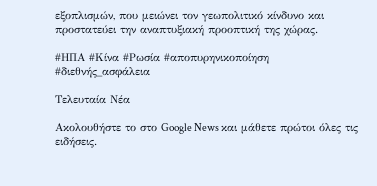εξοπλισμών, που μειώνει τον γεωπολιτικό κίνδυνο και προστατεύει την αναπτυξιακή προοπτική της χώρας.

#ΗΠΑ #Κίνα #Ρωσία #αποπυρηνικοποίηση #διεθνής_ασφάλεια

Τελευταία Νέα

Ακολουθήστε το στο Google News και μάθετε πρώτοι όλες τις ειδήσεις.